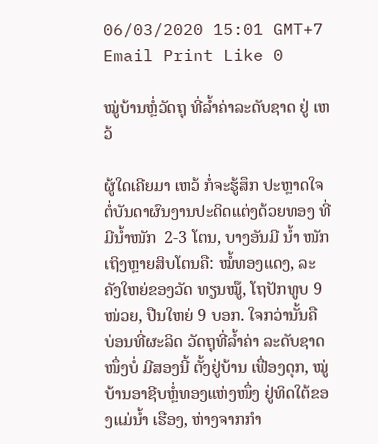06/03/2020 15:01 GMT+7 Email Print Like 0

ໝູ່ບ້ານຫຼໍ່ວັດຖຸ ທີ່ລ້ຳຄ່າລະດັບຊາດ ຢູ່ ເຫວ້

ຜູ້ໃດເຄີຍມາ ເຫວ້ ກໍ່ຈະຮູ້ສຶກ ປະຫຼາດໃຈ ຕໍ່ບັນດາຜົນງານປະດິດແຕ່ງດ້ວຍທອງ ທີ່ມີນ້ຳໜັກ  2-3 ໂຕນ, ບາງອັນມີ ນ້ຳ ໜັກເຖິງຫຼາຍສິບໂຕນຄື: ໝໍ້ທອງແດງ, ລະຄັງໃຫຍ່ຂອງວັດ ທຽນໝູ໊, ໂຖປັກທູບ 9 ໜ່ວຍ, ປືນໃຫຍ່ 9 ບອກ. ໃຈກວ່ານັ້ນຄື ບ່ອນທີ່ຜະລິດ ວັດຖຸທີ່ລ້ຳຄ່າ ລະດັບຊາດ ໜຶ່ງບໍ່ ມີສອງນີ້ ຕັ້ງຢູ່ບ້ານ ເຟື່ອງດຸກ, ໝູ່ບ້ານອາຊີບຫຼໍ່ທອງແຫ່ງໜຶ່ງ ຢູ່ທິດໃຕ້ຂອງແມ່ນ້ຳ ເຮືອງ, ຫ່າງຈາກກຳ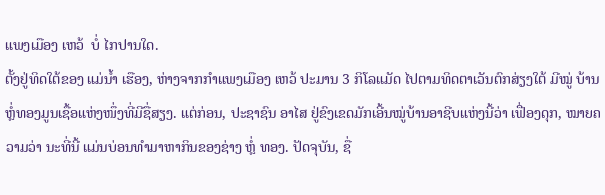ແພງເມືອງ ເຫວ້  ບໍ່ ໄກປານໃດ.
ຕັ້ງຢູ່ທິດໃຕ້ຂອງ ແມ່ນ້ຳ ເຮືອງ, ຫ່າງຈາກກຳແພງເມືອງ ເຫວ້ ປະມານ 3 ກິໂລແມັດ ໄປຕາມທິດຕາເວັນຕົກສ່ຽງໃຕ້ ມີໝູ່ ບ້ານຫຼໍ່ທອງມູນເຊື້ອແຫ່ງໜຶ່ງທີ່ມີຊື່ສຽງ. ແຕ່ກ່ອນ, ປະຊາຊົນ ອາໄສ ຢູ່ຂົງເຂດມັກເອີ້ນໝູ່ບ້ານອາຊີບແຫ່ງນີ້ວ່າ ເຟື່ອງດຸກ, ໝາຍຄວາມວ່າ ນະທີ່ນີ້ ແມ່ນບ່ອນທຳມາຫາກິນຂອງຊ່າງ ຫຼໍ່ ທອງ. ປັດຈຸບັນ, ຊື່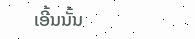ເອີ້ນນັ້ນ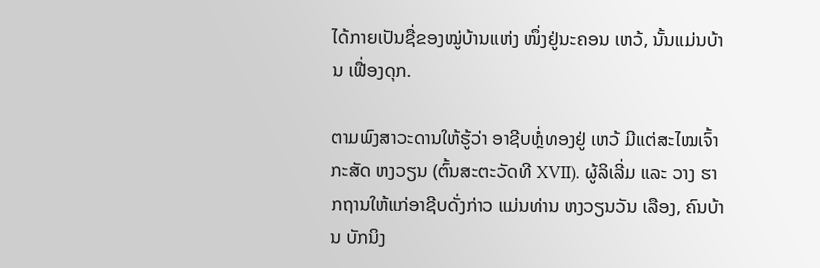ໄດ້ກາຍເປັນຊື່ຂອງໝູ່ບ້ານແຫ່ງ ໜຶ່ງຢູ່ນະຄອນ ເຫວ້, ນັ້ນແມ່ນບ້ານ ເຟື່ອງດຸກ.

ຕາມພົງສາວະດານໃຫ້ຮູ້ວ່າ ອາຊີບຫຼໍ່ທອງຢູ່ ເຫວ້ ມີແຕ່ສະໄໝເຈົ້າກະສັດ ຫງວຽນ (ຕົ້ນສະຕະວັດທີ XVII). ຜູ້ລິເລີ່ມ ແລະ ວາງ ຮາກຖານໃຫ້ແກ່ອາຊີບດັ່ງກ່າວ ແມ່ນທ່ານ ຫງວຽນວັນ ເລືອງ, ຄົນບ້ານ ບັກນິງ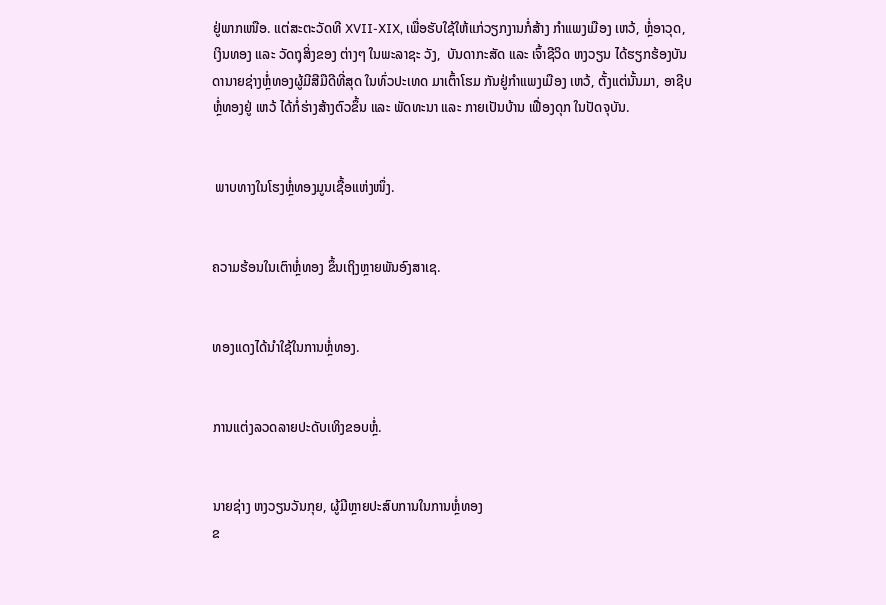ຢູ່ພາກເໜືອ. ແຕ່ສະຕະວັດທີ XVII-XIX, ເພື່ອຮັບໃຊ້ໃຫ້ແກ່ວຽກງານກໍ່ສ້າງ ກຳແພງເມືອງ ເຫວ້, ຫຼໍ່ອາວຸດ, ເງິນທອງ ແລະ ວັດຖຸສິ່ງຂອງ ຕ່າງໆ ໃນພະລາຊະ ວັງ,  ບັນດາກະສັດ ແລະ ເຈົ້າຊີວິດ ຫງວຽນ ໄດ້ຮຽກຮ້ອງບັນ ດານາຍຊ່າງຫຼໍ່ທອງຜູ້ມີສີມືດີທີ່ສຸດ ໃນທົ່ວປະເທດ ມາເຕົ້າໂຮມ ກັນຢູ່ກຳແພງເມືອງ ເຫວ້, ຕັ້ງແຕ່ນັ້ນມາ, ອາຊີບຫຼໍ່ທອງຢູ່ ເຫວ້ ໄດ້ກໍ່ຮ່າງສ້າງຕົວຂຶ້ນ ແລະ ພັດທະນາ ແລະ ກາຍເປັນບ້ານ ເຟື່ອງດຸກ ໃນປັດຈຸບັນ.


 ພາບທາງໃນໂຮງຫຼໍ່ທອງມູນເຊື້ອແຫ່ງໜຶ່ງ.


ຄວາມຮ້ອນໃນເຕົາຫຼໍ່ທອງ ຂຶ້ນເຖິງຫຼາຍພັນອົງສາເຊ.


ທອງແດງໄດ້ນຳໃຊ້ໃນການຫຼໍ່ທອງ.


ການແຕ່ງລວດລາຍປະດັບເທິງຂອບຫຼໍ່.


ນາຍຊ່າງ ຫງວຽນວັນກຸຍ, ຜູ້ມີຫຼາຍປະສົບການໃນການຫຼໍ່ທອງ
ຂ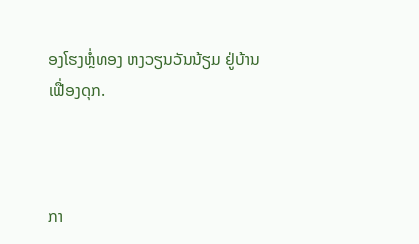ອງໂຮງຫຼໍ່ທອງ ຫງວຽນວັນນ້ຽມ ຢູ່ບ້ານ ເຟື່ອງດຸກ.



ກາ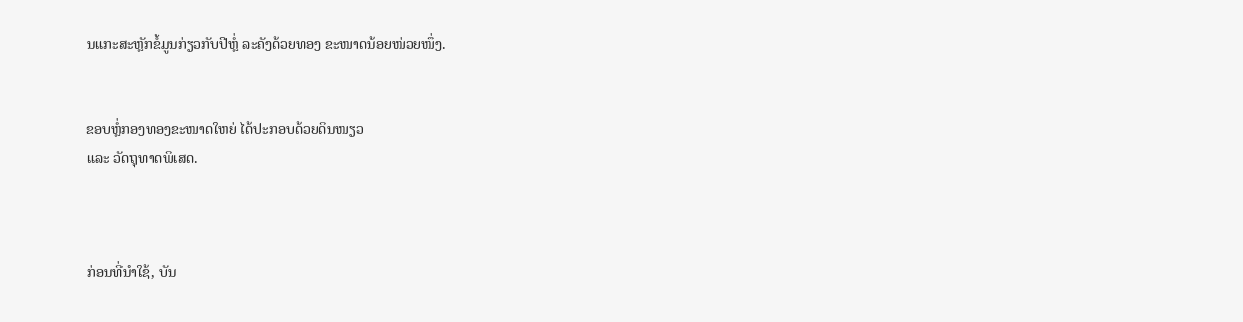ນແກະສະຫຼັກຂໍ້ມູນກ່ຽວກັບປີຫຼໍ່ ລະຄັງດ້ວຍທອງ ຂະໜາດນ້ອຍໜ່ວຍໜຶ່ງ.


ຂອບຫຼໍ່ກອງທອງຂະໜາດໃຫຍ່ ໄດ້ປະກອບດ້ວຍດິນໜຽວ
ແລະ ວັດຖຸທາດພິເສດ.



ກ່ອນທີ່ນຳໃຊ້, ບັນ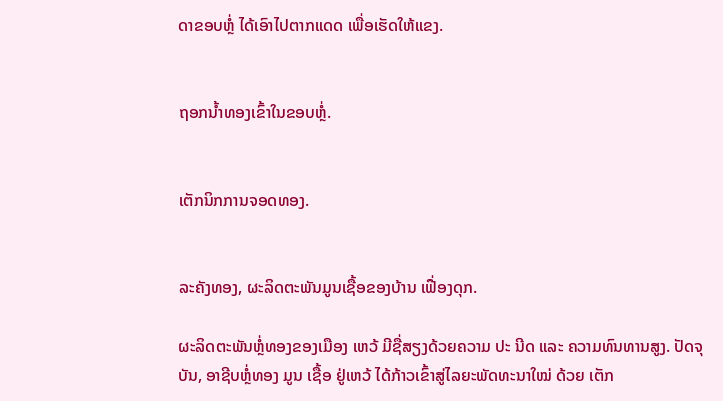ດາຂອບຫຼໍ່ ໄດ້ເອົາໄປຕາກແດດ ເພື່ອເຮັດໃຫ້ແຂງ.


ຖອກນ້ຳທອງເຂົ້າໃນຂອບຫຼໍ່.


ເຕັກນິກການຈອດທອງ.


ລະຄັງທອງ, ຜະລິດຕະພັນມູນເຊື້ອຂອງບ້ານ ເຟື່ອງດຸກ.

ຜະລິດຕະພັນຫຼໍ່ທອງຂອງເມືອງ ເຫວ້ ມີຊື່ສຽງດ້ວຍຄວາມ ປະ ນີດ ແລະ ຄວາມທົນທານສູງ. ປັດຈຸບັນ, ອາຊີບຫຼໍ່ທອງ ມູນ ເຊື້ອ ຢູ່ເຫວ້ ໄດ້ກ້າວເຂົ້າສູ່ໄລຍະພັດທະນາໃໝ່ ດ້ວຍ ເຕັກ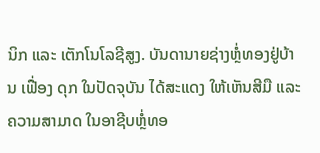ນິກ ແລະ ເຕັກໂນໂລຊີສູງ. ບັນດານາຍຊ່າງຫຼໍ່ທອງຢູ່ບ້ານ ເຟື່ອງ ດຸກ ໃນປັດຈຸບັນ ໄດ້ສະແດງ ໃຫ້ເຫັນສີມື ແລະ ຄວາມສາມາດ ໃນອາຊີບຫຼໍ່ທອ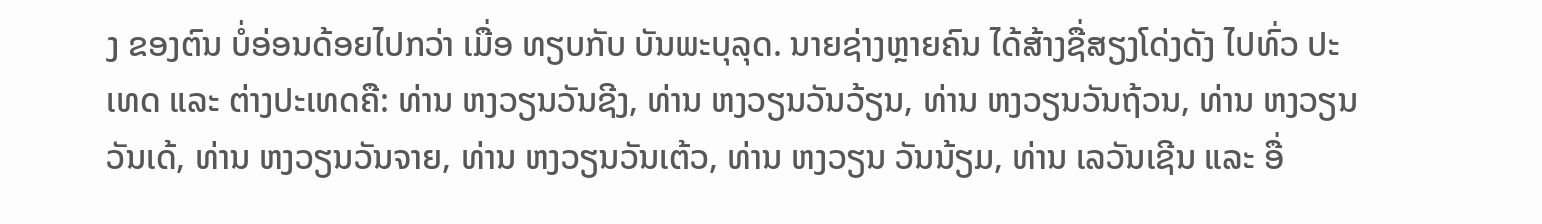ງ ຂອງຕົນ ບໍ່ອ່ອນດ້ອຍໄປກວ່າ ເມື່ອ ທຽບກັບ ບັນພະບຸລຸດ. ນາຍຊ່າງຫຼາຍຄົນ ໄດ້ສ້າງຊື່ສຽງໂດ່ງດັງ ໄປທົ່ວ ປະເທດ ແລະ ຕ່າງປະເທດຄື: ທ່ານ ຫງວຽນວັນຊີງ, ທ່ານ ຫງວຽນວັນວ້ຽນ, ທ່ານ ຫງວຽນວັນຖ້ວນ, ທ່ານ ຫງວຽນວັນເດ້, ທ່ານ ຫງວຽນວັນຈາຍ, ທ່ານ ຫງວຽນວັນເຕ້ວ, ທ່ານ ຫງວຽນ ວັນນ້ຽມ, ທ່ານ ເລວັນເຊີນ ແລະ ອື່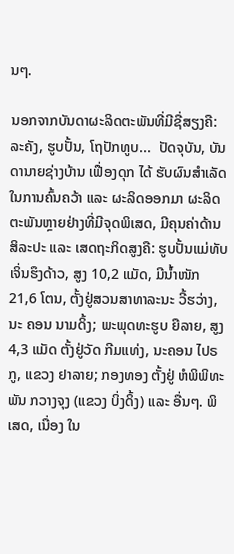ນໆ.

ນອກຈາກບັນດາຜະລິດຕະພັນທີ່ມີຊື່ສຽງຄື: ລະຄັງ, ຮູບປັ້ນ, ໂຖປັກທູບ...  ປັດຈຸບັນ, ບັນດານາຍຊ່າງບ້ານ ເຟື່ອງດຸກ ໄດ້ ຮັບຜົນສຳເລັດໃນການຄົ້ນຄວ້າ ແລະ ຜະລິດອອກມາ ຜະລິດ ຕະພັນຫຼາຍຢ່າງທີ່ມີຈຸດພິເສດ, ມີຄຸນຄ່າດ້ານສິລະປະ ແລະ ເສດຖະກິດສູງຄື: ຮູບປັ້ນແມ່ທັບ ເຈິ່ນຮຶງດ້າວ, ສູງ 10,2 ແມັດ, ມີນ້ຳໜັກ 21,6 ໂຕນ, ຕັ້ງຢູ່ສວນສາທາລະນະ ວີ້ຮວ່າງ, ນະ ຄອນ ນາມດິ້ງ; ພະພຸດທະຮູບ ຍືລາຍ, ສູງ 4,3 ແມັດ ຕັ້ງຢູ່ວັດ ກີມແທ່ງ, ນະຄອນ ໄປຣ ກູ, ແຂວງ ຢາລາຍ; ກອງທອງ ຕັ້ງຢູ່ ຫໍພິພິທະພັນ ກວາງຈຸງ (ແຂວງ ບິ່ງດິ້ງ) ແລະ ອື່ນໆ. ພິເສດ, ເນື່ອງ ໃນ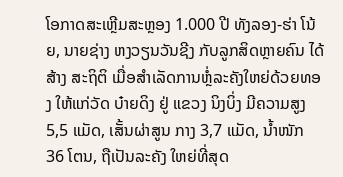ໂອກາດສະເຫຼີມສະຫຼອງ 1.000 ປີ ທັງລອງ-ຮ່າ ໂນ້ຍ, ນາຍຊ່າງ ຫງວຽນວັນຊີງ ກັບລູກສິດຫຼາຍຄົນ ໄດ້ສ້າງ ສະຖິຕິ ເມື່ອສຳເລັດການຫຼໍ່ລະຄັງໃຫຍ່ດ້ວຍທອງ ໃຫ້ແກ່ວັດ ບ໋າຍດິງ ຢູ່ ແຂວງ ນິງບິ່ງ ມີຄວາມສູງ 5,5 ແມັດ, ເສັ້ນຜ່າສູນ ກາງ 3,7 ແມັດ, ນ້ຳໜັກ 36 ໂຕນ, ຖືເປັນລະຄັງ ໃຫຍ່ທີ່ສຸດ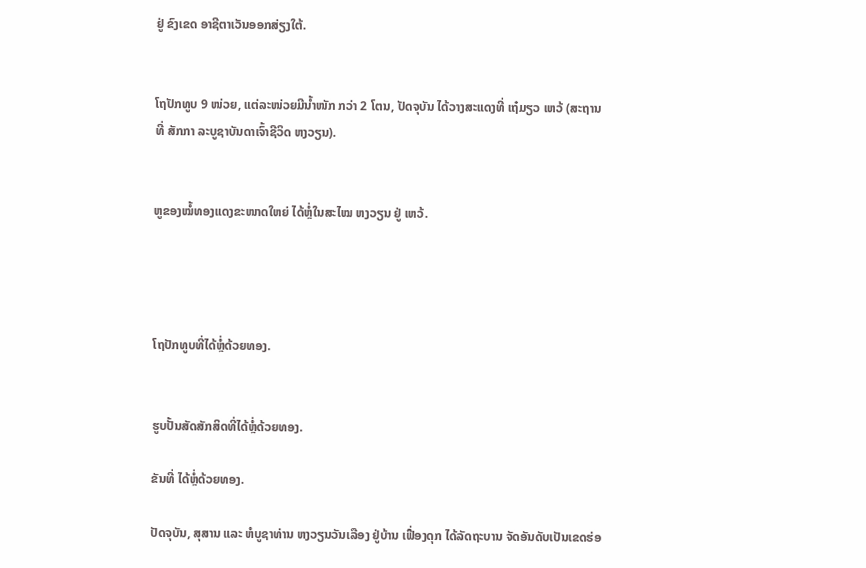ຢູ່ ຂົງເຂດ ອາຊີຕາເວັນອອກສ່ຽງໃຕ້.


ໂຖປັກທູບ 9 ໜ່ວຍ, ແຕ່ລະໜ່ວຍມີນ້ຳໜັກ ກວ່າ 2 ໂຕນ, ປັດຈຸບັນ ໄດ້ວາງສະແດງທີ່ ເຖ໋ມຽວ ເຫວ້ (ສະຖານທີ່ ສັກກາ ລະບູຊາບັນດາເຈົ້າຊີວິດ ຫງວຽນ).


ຫູຂອງໝໍ້ທອງແດງຂະໜາດໃຫຍ່ ໄດ້ຫຼໍ່ໃນສະໄໝ ຫງວຽນ ຢູ່ ເຫວ້.




ໂຖປັກທູບທີ່ໄດ້ຫຼໍ່ດ້ວຍທອງ.


ຮູບປັ້ນສັດສັກສິດທີ່ໄດ້ຫຼໍ່ດ້ວຍທອງ.

ຂັນທີ່ ໄດ້ຫຼໍ່ດ້ວຍທອງ.

ປັດຈຸບັນ, ສຸສານ ແລະ ຫໍບູຊາທ່ານ ຫງວຽນວັນເລືອງ ຢູ່ບ້ານ ເຟື່ອງດຸກ ໄດ້ລັດຖະບານ ຈັດອັນດັບເປັນເຂດຮ່ອ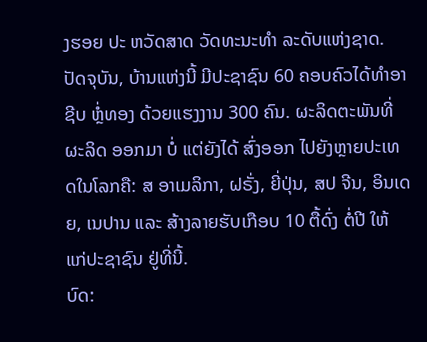ງຮອຍ ປະ ຫວັດສາດ ວັດທະນະທຳ ລະດັບແຫ່ງຊາດ. ປັດຈຸບັນ, ບ້ານແຫ່ງນີ້ ມີປະຊາຊົນ 60 ຄອບຄົວໄດ້ທຳອາຊີບ ຫຼໍ່ທອງ ດ້ວຍແຮງງານ 300 ຄົນ. ຜະລິດຕະພັນທີ່ຜະລິດ ອອກມາ ບໍ່ ແຕ່ຍັງໄດ້ ສົ່ງອອກ ໄປຍັງຫຼາຍປະເທດໃນໂລກຄື: ສ ອາເມລິກາ, ຝຣັ່ງ, ຍີ່ປຸ່ນ, ສປ ຈີນ, ອິນເດຍ, ເນປານ ແລະ ສ້າງລາຍຮັບເກືອບ 10 ຕື້ດົ່ງ ຕໍ່ປີ ໃຫ້ ແກ່ປະຊາຊົນ ຢູ່ທີ່ນີ້.
ບົດ: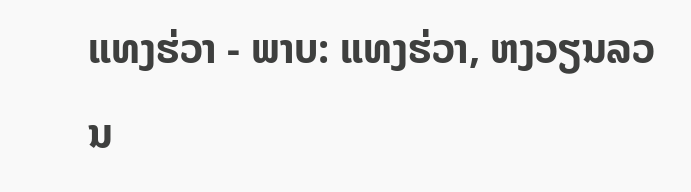ແທງຮ່ວາ - ພາບ: ແທງຮ່ວາ, ຫງວຽນລວນ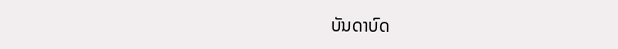ບັນດາບົດ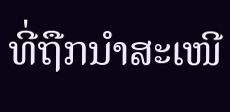ທີ່ຖືກນຳສະເໜີ